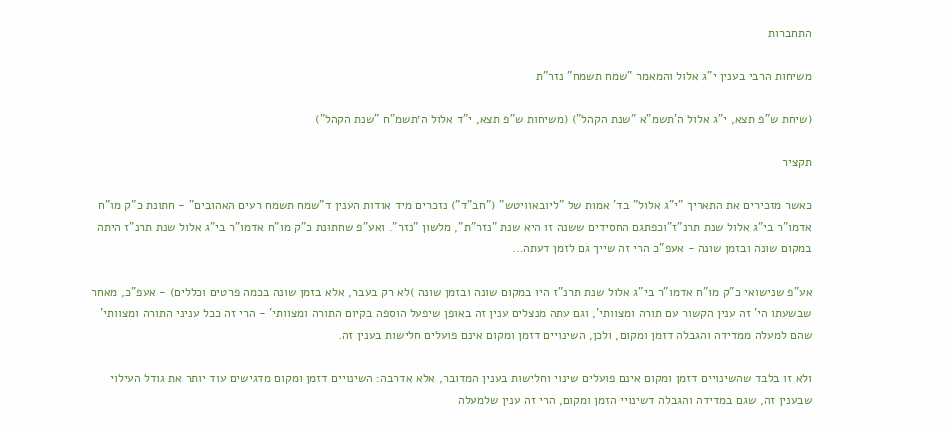התחברות

משיחות הרבי בענין י"ג אלול והמאמר "שמח תשמח" נזר"ת

(שיחת ש"פ תצא, י"ג אלול ה'תשמ"א "שנת הקהל") (משיחות ש"פ תצא, י"ד אלול ה׳תשמ"ח "שנת הקהל")

תקציר

כאשר מזכירים את התאריך "י"ג אלול" בד' אמות של "ליובאוויטש" ("חב"ד") נזכרים מיד אודות הענין ד"שמח תשמח רעים האהובים" - חתונת כ"ק מו"ח אדמו"ר בי"ג אלול שנת תרנ"ז"וכפתגם החסידים ששנה זו היא שנת "נזר"ת", מלשון "נזר". ואע"פ שחתונת כ"ק מו"ח אדמו"ר בי"ג אלול שנת תרנ"ז היתה במקום שונה ובזמן שונה - אעפ"כ הרי זה שייך גם לזמן דעתה...

אע"פ שנישואי כ"ק מו"ח אדמו"ר בי"ג אלול שנת תרנ"ז היו במקום שונה ובזמן שונה )לא רק בעבר, אלא בזמן שונה בכמה פרטים וכללים) - אעפ"כ, מאחר שבשעתו הי' זה ענין הקשור עם תורה ומצוותי', וגם עתה מנצלים ענין זה באופן שיפעל הוספה בקיום התורה ומצוותי' - הרי זה ככל עניני התורה ומצוותי' שהם למעלה ממדידה והגבלה דזמן ומקום, ולכן, השינויים דזמן ומקום אינם פועלים חלישות בענין זה.

ולא זו בלבד שהשינויים דזמן ומקום אינם פועלים שינוי וחלישות בענין המדובר, אלא אדרבה: השינויים דזמן ומקום מדגישים עוד יותר את גודל העילוי שבענין זה, שגם במדידה והגבלה דשינויי הזמן ומקום, הרי זה ענין שלמעלה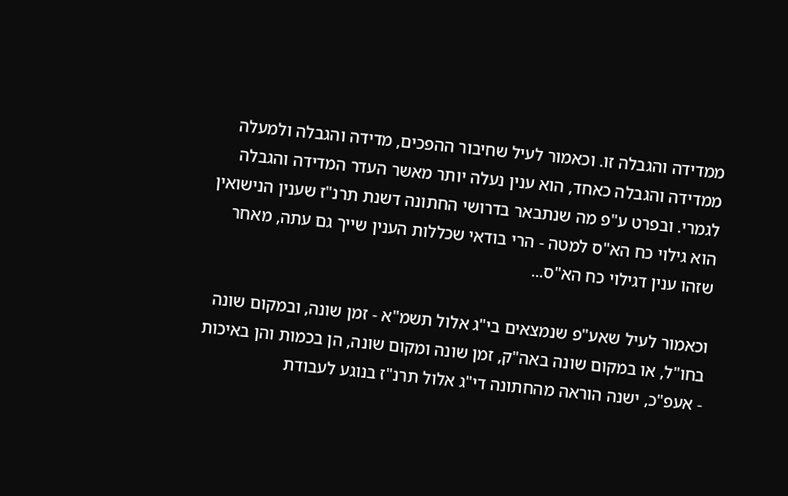ממדידה והגבלה זו. וכאמור לעיל שחיבור ההפכים, מדידה והגבלה ולמעלה ממדידה והגבלה כאחד, הוא ענין נעלה יותר מאשר העדר המדידה והגבלה לגמרי. ובפרט ע"פ מה שנתבאר בדרושי החתונה דשנת תרנ"ז שענין הנישואין הוא גילוי כח הא"ס למטה - הרי בודאי שכללות הענין שייך גם עתה, מאחר שזהו ענין דגילוי כח הא"ס...

וכאמור לעיל שאע"פ שנמצאים בי"ג אלול תשמ"א - זמן שונה, ובמקום שונה בחו"ל, או במקום שונה באה"ק, זמן שונה ומקום שונה, הן בכמות והן באיכות - אעפ"כ, ישנה הוראה מהחתונה די"ג אלול תרנ"ז בנוגע לעבודת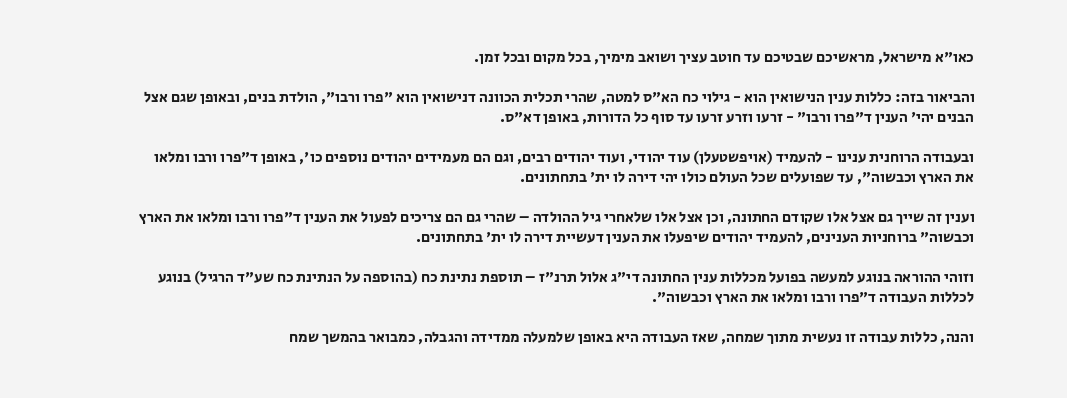כאו"א מישראל, מראשיכם שבטיכם עד חוטב עציך ושואב מימיך, בכל מקום ובכל זמן.

והביאור בזה: כללות ענין הנישואין הוא - גילוי כח הא"ס למטה, שהרי תכלית הכוונה דנישואין הוא "פרו ורבו", הולדת בנים, ובאופן שגם אצל הבנים יהי' הענין ד"פרו ורבו" - זרעו וזרע זרעו עד סוף כל הדורות, באופן דא"ס.

ובעבודה הרוחנית ענינו - להעמיד (אויפשטעלן) עוד יהודי, ועוד יהודים רבים, וגם הם מעמידים יהודים נוספים כו', באופן ד"פרו ורבו ומלאו את הארץ וכבשוה", עד שפועלים שכל העולם כולו יהי דירה לו ית' בתחתונים.

וענין זה שייך גם אצל אלו שקודם החתונה, וכן אצל אלו שלאחרי גיל ההולדה – שהרי גם הם צריכים לפעול את הענין ד"פרו ורבו ומלאו את הארץ וכבשוה" ברוחניות הענינים, להעמיד יהודים שיפעלו את הענין דעשיית דירה לו ית' בתחתונים.

וזוהי ההוראה בנוגע למעשה בפועל מכללות ענין החתונה די"ג אלול תרנ"ז – תוספת נתינת כח (בהוספה על הנתינת כח שע"ד הרגיל) בנוגע לכללות העבודה ד"פרו ורבו ומלאו את הארץ וכבשוה".

והנה, כללות עבודה זו נעשית מתוך שמחה, שאז העבודה היא באופן שלמעלה ממדידה והגבלה, כמבואר בהמשך שמח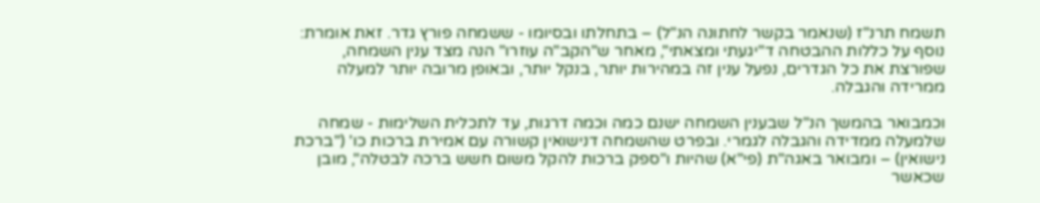תשמח תרנ"ז (שנאמר בקשר לחתונה הנ"ל) – בתחלתו ובסיומו - ששמחה פורץ גדר. זאת אומרת: נוסף על כללות ההבטחה ד"יגעתי ומצאתי", מאחר ש"הקב"ה עוזרו" הנה מצד ענין השמחה, שפורצת את כל הגדרים, נפעל ענין זה במהירות יותר, בנקל יותר, ובאופן מרובה יותר למעלה ממרידה והגבלה.

וכמבואר בהמשך הנ"ל שבענין השמחה ישנם כמה וכמה דרגות, עד לתכלית השלימות - שמחה שלמעלה ממדידה והגבלה לגמרי. ובפרט שהשמחה דנישואין קשורה עם אמירת ברכות כו' ("ברכת נישואין) – ומבואר באגה"ת (פי"א) שהיות ו"ספק ברכות להקל משום חשש ברכה לבטלה", מובן שכאשר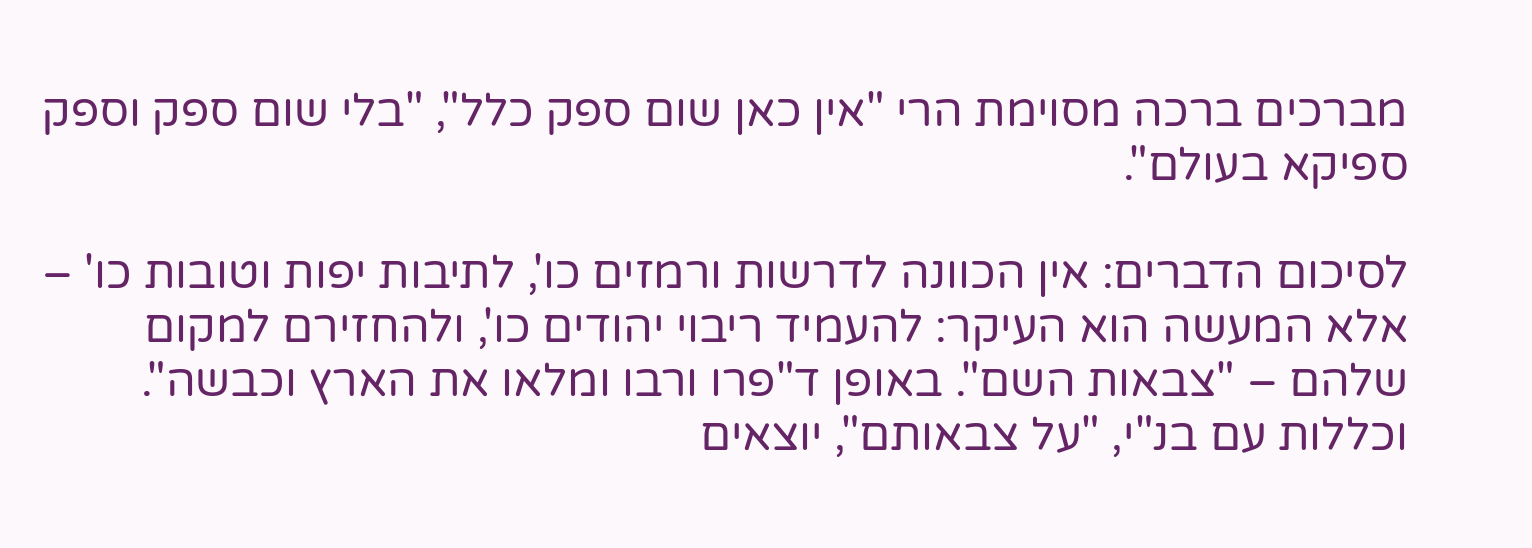מברכים ברכה מסוימת הרי "אין כאן שום ספק כלל", "בלי שום ספק וספק ספיקא בעולם".

לסיכום הדברים: אין הכוונה לדרשות ורמזים כו', לתיבות יפות וטובות כו' – אלא המעשה הוא העיקר: להעמיד ריבוי יהודים כו', ולהחזירם למקום שלהם – "צבאות השם". באופן ד"פרו ורבו ומלאו את הארץ וכבשה". וכללות עם בנ"י, "על צבאותם", יוצאים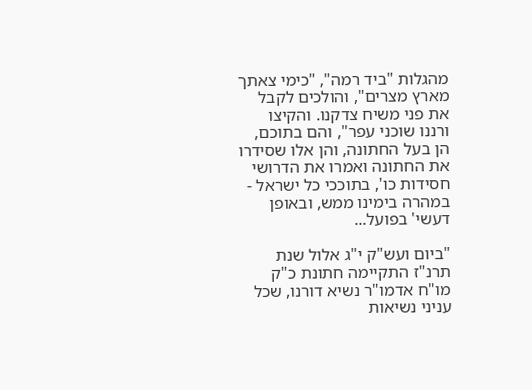מהגלות "ביד רמה", "כימי צאתך מארץ מצרים", והולכים לקבל את פני משיח צדקנו. והקיצו ורננו שוכני עפר", והם בתוכם, הן בעל החתונה, והן אלו שסידרו את החתונה ואמרו את הדרושי חסידות כו', בתוככי כל ישראל - במהרה בימינו ממש, ובאופן דעשי' בפועל...

"ביום ועש"ק י"ג אלול שנת תרנ"ז התקיימה חתונת כ"ק מו"ח אדמו"ר נשיא דורנו, שכל עניני נשיאות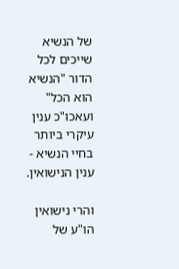של הנשיא שייכים לכל הדור "הנשיא הוא הכל" ועאכו"כ ענין עיקרי ביותר בחיי הנשיא - ענין הנישואין.

והרי נישואין הו"ע של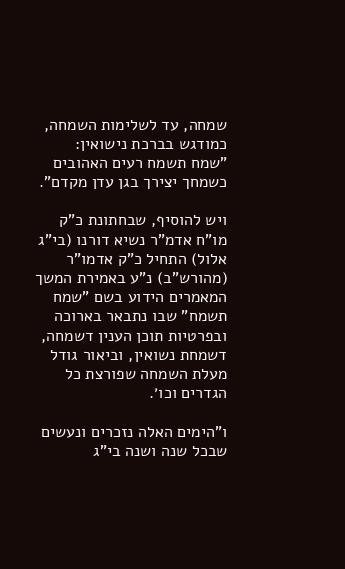שמחה, עד לשלימות השמחה, כמודגש בברכת נישואין: "שמח תשמח רעים האהובים כשמחך יצירך בגן עדן מקדם".

ויש להוסיף, שבחתונת כ"ק מו"ח אדמ"ר נשיא דורנו (בי"ג אלול) התחיל כ"ק אדמו"ר (מהורש"ב) נ"ע באמירת המשך המאמרים הידוע בשם "שמח תשמח" שבו נתבאר בארוכה ובפרטיות תוכן הענין דשמחה, דשמחת נשואין, וביאור גודל מעלת השמחה שפורצת כל הגדרים וכו׳.

ו"הימים האלה נזכרים ונעשים שבכל שנה ושנה בי"ג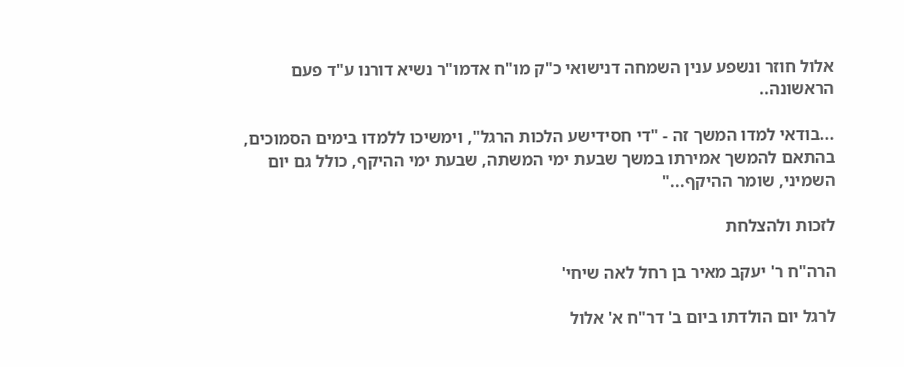אלול חוזר ונשפע ענין השמחה דנישואי כ"ק מו"ח אדמו"ר נשיא דורנו ע"ד פעם הראשונה..

...בודאי למדו המשך זה - "די חסידישע הלכות הרגל", וימשיכו ללמדו בימים הסמוכים, בהתאם להמשך אמירתו במשך שבעת ימי המשתה, שבעת ימי ההיקף, כולל גם יום השמיני, שומר ההיקף..."

לזכות ולהצלחת

הרה"ח ר' יעקב מאיר בן רחל לאה שיחי'

לרגל יום הולדתו ביום ב' דר"ח א' אלול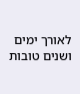לאורך ימים ושנים טובות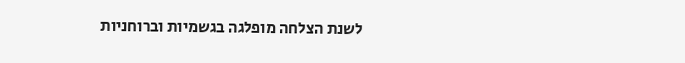לשנת הצלחה מופלגה בגשמיות וברוחניות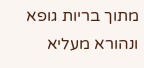מתוך בריות גופא ונהורא מעליא